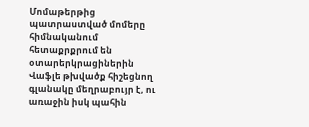Մոմաթերթից պատրաստված մոմերը հիմնականում հետաքրքրում են օտարերկրացիներին
Վաֆլե թխվածք հիշեցնող գլանակը մեղրաբույր է, ու առաջին իսկ պահին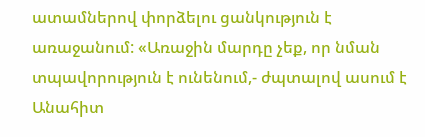ատամներով փորձելու ցանկություն է առաջանում: «Առաջին մարդը չեք, որ նման տպավորություն է ունենում,- ժպտալով ասում է Անահիտ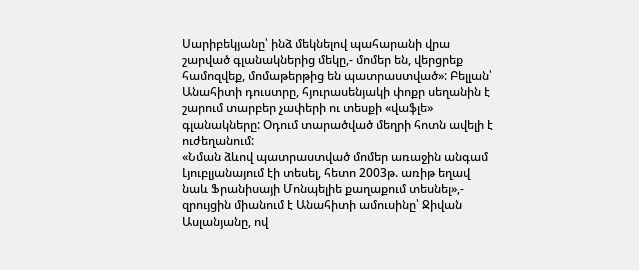Սարիբեկյանը՝ ինձ մեկնելով պահարանի վրա շարված գլանակներից մեկը,- մոմեր են, վերցրեք համոզվեք, մոմաթերթից են պատրաստված»: Բելլան՝ Անահիտի դուստրը, հյուրասենյակի փոքր սեղանին է շարում տարբեր չափերի ու տեսքի «վաֆլե» գլանակները: Օդում տարածված մեղրի հոտն ավելի է ուժեղանում:
«Նման ձևով պատրաստված մոմեր առաջին անգամ Լյուբլյանայում էի տեսել, հետո 2003թ. առիթ եղավ նաև Ֆրանիսայի Մոնպելիե քաղաքում տեսնել»,- զրույցին միանում է Անահիտի ամուսինը՝ Ջիվան Ասլանյանը, ով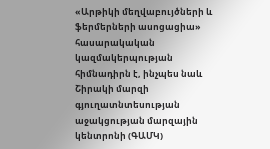«Արթիկի մեղվաբույծների և ֆերմերների ասոցացիա» հասարակական կազմակերպության հիմնադիրն է, ինչպես նաև Շիրակի մարզի գյուղատնտեսության աջակցության մարզային կենտրոնի (ԳԱՄԿ)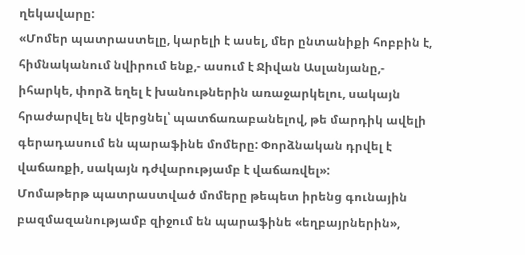ղեկավարը:
«Մոմեր պատրաստելը, կարելի է ասել, մեր ընտանիքի հոբբին է, հիմնականում նվիրում ենք,- ասում է Ջիվան Ասլանյանը,- իհարկե, փորձ եղել է խանութներին առաջարկելու, սակայն հրաժարվել են վերցնել՝ պատճառաբանելով, թե մարդիկ ավելի գերադասում են պարաֆինե մոմերը: Փորձնական դրվել է վաճառքի, սակայն դժվարությամբ է վաճառվել»:
Մոմաթերթ պատրաստված մոմերը թեպետ իրենց գունային բազմազանությամբ զիջում են պարաֆինե «եղբայրներին»,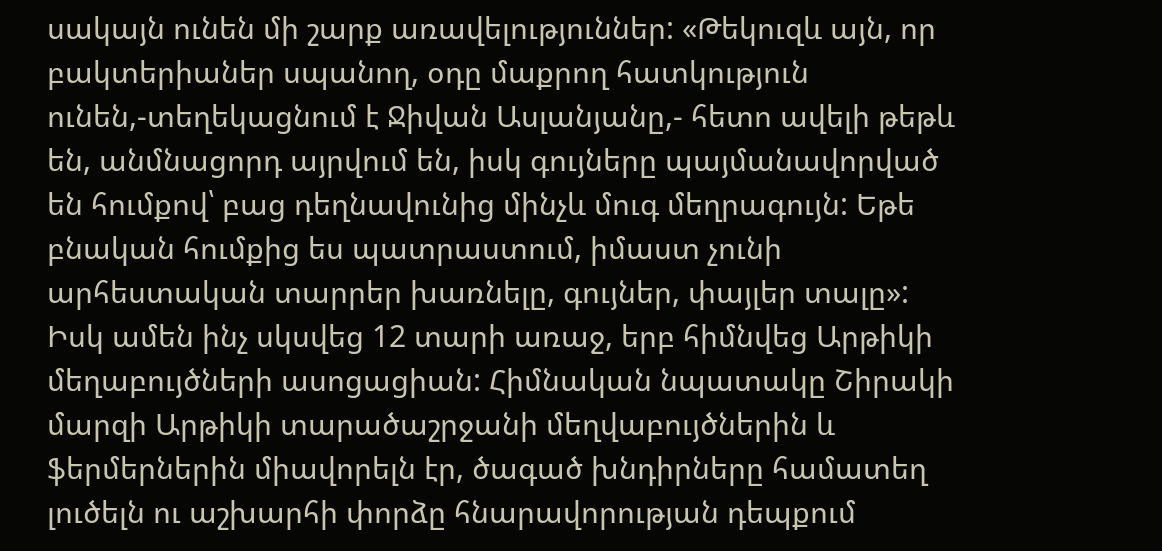սակայն ունեն մի շարք առավելություններ: «Թեկուզև այն, որ բակտերիաներ սպանող, օդը մաքրող հատկություն ունեն,-տեղեկացնում է Ջիվան Ասլանյանը,- հետո ավելի թեթև են, անմնացորդ այրվում են, իսկ գույները պայմանավորված են հումքով՝ բաց դեղնավունից մինչև մուգ մեղրագույն: Եթե բնական հումքից ես պատրաստում, իմաստ չունի արհեստական տարրեր խառնելը, գույներ, փայլեր տալը»:
Իսկ ամեն ինչ սկսվեց 12 տարի առաջ, երբ հիմնվեց Արթիկի մեղաբույծների ասոցացիան: Հիմնական նպատակը Շիրակի մարզի Արթիկի տարածաշրջանի մեղվաբույծներին և ֆերմերներին միավորելն էր, ծագած խնդիրները համատեղ լուծելն ու աշխարհի փորձը հնարավորության դեպքում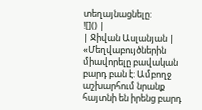տեղայնացնելը:
![]() |
| Ջիվան Ասլանյան |
«Մեղվաբույծներին միավորելը բավական բարդ բան է: Ամբողջ աշխարհում նրանք հայտնի են իրենց բարդ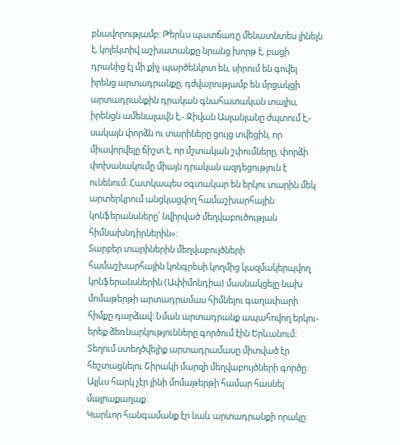բնավորությամբ: Թերևս պատճառը մենատնտես լինելն է, կոլեկտիվ աշխատանքը նրանց խորթ է, բացի դրանից էլ մի քիչ պարծենկոտ են, սիրում են գովել իրենց արտադրանքը, դժվարությամբ են մրցակցի արտադրանքին դրական գնահատական տալիս, իրենցն ամենալավն է,- Ջիվան Ասլանյանը ժպտում է,- սակայն փորձն ու տարիները ցույց տվեցին, որ միավորվելը ճիշտ է, որ մշտական շփումները, փորձի փոխանակումը միայն դրական ազդեցություն է ունենում: Հատկապես օգտակար են երկու տարին մեկ արտերկրում անցկացվող համաշխարհային կոնֆերանսները՝ նվիրված մեղվաբուծության հիմնախնդիրներին»:
Տարբեր տարիներին մեղվաբույծների համաշխարհային կոնգրեսի կողմից կազմակերպվող կոնֆերանսներին (Ափիմոնդիա) մասնակցելը նախ մոմաթերթի արտադրամաս հիմնելու գաղափարի հիմքը դարձավ: Նման արտադրանք ապահովող երկու-երեք ձեռնարկությունները գործում էին Երևանում: Տեղում ստեղծվելիք արտադրամասը միտված էր հեշտացնելու Շիրակի մարզի մեղվաբույծների գործը: Այլևս հարկ չէր լինի մոմաթերթի համար հասնել մայրաքաղաք:
Կարևոր հանգամանք էր նաև արտադրանքի որակը: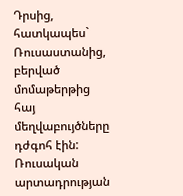Դրսից, հատկապես` Ռուսաստանից, բերված մոմաթերթից հայ մեղվաբույծները դժգոհ էին: Ռուսական արտադրության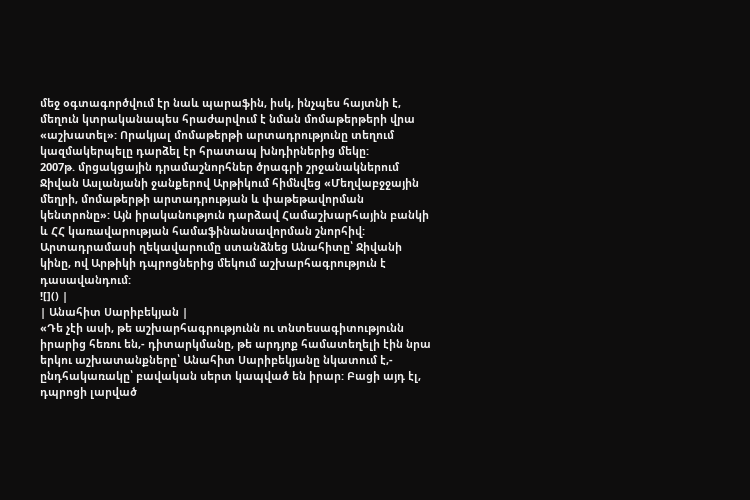մեջ օգտագործվում էր նաև պարաֆին, իսկ, ինչպես հայտնի է, մեղուն կտրականապես հրաժարվում է նման մոմաթերթերի վրա «աշխատել»: Որակյալ մոմաթերթի արտադրությունը տեղում կազմակերպելը դարձել էր հրատապ խնդիրներից մեկը:
2007թ. մրցակցային դրամաշնորհներ ծրագրի շրջանակներում Ջիվան Ասլանյանի ջանքերով Արթիկում հիմնվեց «Մեղվաբջջային մեղրի, մոմաթերթի արտադրության և փաթեթավորման կենտրոնը»: Այն իրականություն դարձավ Համաշխարհային բանկի և ՀՀ կառավարության համաֆինանսավորման շնորհիվ: Արտադրամասի ղեկավարումը ստանձնեց Անահիտը՝ Ջիվանի կինը, ով Արթիկի դպրոցներից մեկում աշխարհագրություն է դասավանդում:
![]() |
| Անահիտ Սարիբեկյան |
«Դե չէի ասի, թե աշխարհագրությունն ու տնտեսագիտությունն իրարից հեռու են,- դիտարկմանը, թե արդյոք համատեղելի էին նրա երկու աշխատանքները՝ Անահիտ Սարիբեկյանը նկատում է,- ընդհակառակը՝ բավական սերտ կապված են իրար: Բացի այդ էլ, դպրոցի լարված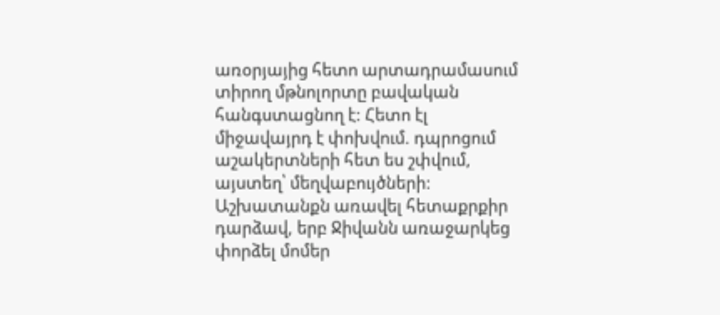առօրյայից հետո արտադրամասում տիրող մթնոլորտը բավական հանգստացնող է: Հետո էլ միջավայրդ է փոխվում. դպրոցում աշակերտների հետ ես շփվում, այստեղ՝ մեղվաբույծների: Աշխատանքն առավել հետաքրքիր դարձավ, երբ Ջիվանն առաջարկեց փորձել մոմեր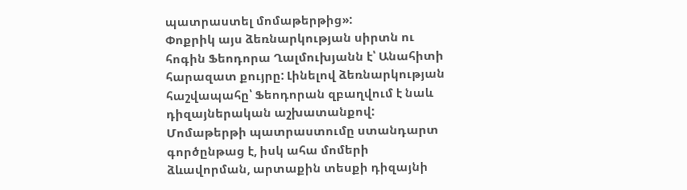պատրաստել մոմաթերթից»:
Փոքրիկ այս ձեռնարկության սիրտն ու հոգին Ֆեոդորա Ղալմուխյանն է՝ Անահիտի հարազատ քույրը: Լինելով ձեռնարկության հաշվապահը՝ Ֆեոդորան զբաղվում է նաև դիզայներական աշխատանքով: Մոմաթերթի պատրաստումը ստանդարտ գործընթաց է, իսկ ահա մոմերի ձևավորման, արտաքին տեսքի դիզայնի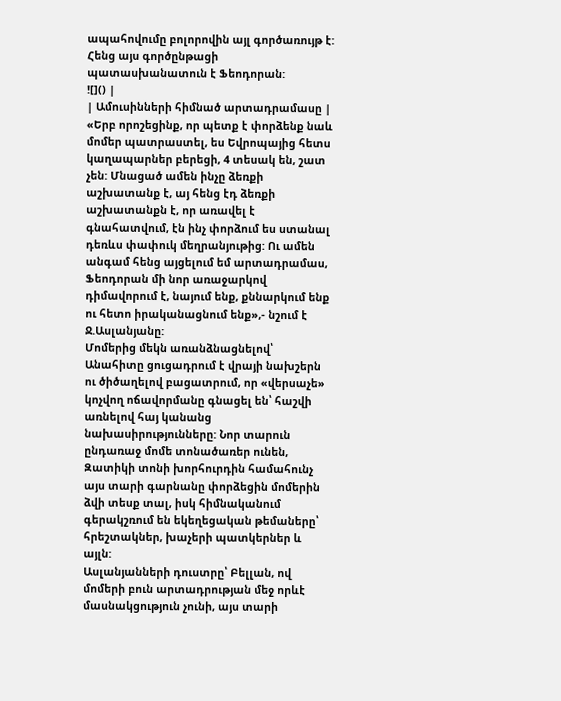ապահովումը բոլորովին այլ գործառույթ է: Հենց այս գործընթացի պատասխանատուն է Ֆեոդորան:
![]() |
| Ամուսինների հիմնած արտադրամասը |
«Երբ որոշեցինք, որ պետք է փորձենք նաև մոմեր պատրաստել, ես Եվրոպայից հետս կաղապարներ բերեցի, 4 տեսակ են, շատ չեն: Մնացած ամեն ինչը ձեռքի աշխատանք է, այ հենց էդ ձեռքի աշխատանքն է, որ առավել է գնահատվում, էն ինչ փորձում ես ստանալ դեռևս փափուկ մեղրանյութից: Ու ամեն անգամ հենց այցելում եմ արտադրամաս, Ֆեոդորան մի նոր առաջարկով դիմավորում է, նայում ենք, քննարկում ենք ու հետո իրականացնում ենք»,- նշում է Ջ.Ասլանյանը:
Մոմերից մեկն առանձնացնելով՝ Անահիտը ցուցադրում է վրայի նախշերն ու ծիծաղելով բացատրում, որ «վերսաչե» կոչվող ոճավորմանը գնացել են՝ հաշվի առնելով հայ կանանց նախասիրությունները: Նոր տարուն ընդառաջ մոմե տոնածառեր ունեն, Զատիկի տոնի խորհուրդին համահունչ այս տարի գարնանը փորձեցին մոմերին ձվի տեսք տալ, իսկ հիմնականում գերակշռում են եկեղեցական թեմաները՝ հրեշտակներ, խաչերի պատկերներ և այլն:
Ասլանյանների դուստրը՝ Բելլան, ով մոմերի բուն արտադրության մեջ որևէ մասնակցություն չունի, այս տարի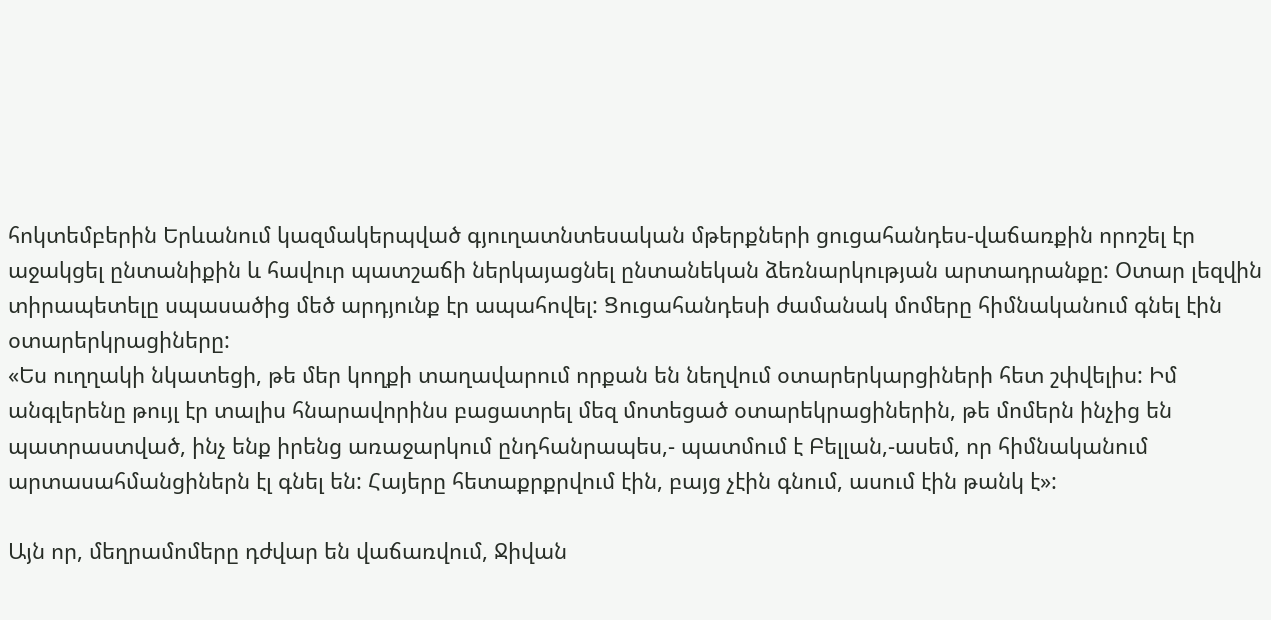հոկտեմբերին Երևանում կազմակերպված գյուղատնտեսական մթերքների ցուցահանդես-վաճառքին որոշել էր աջակցել ընտանիքին և հավուր պատշաճի ներկայացնել ընտանեկան ձեռնարկության արտադրանքը: Օտար լեզվին տիրապետելը սպասածից մեծ արդյունք էր ապահովել: Ցուցահանդեսի ժամանակ մոմերը հիմնականում գնել էին օտարերկրացիները:
«Ես ուղղակի նկատեցի, թե մեր կողքի տաղավարում որքան են նեղվում օտարերկարցիների հետ շփվելիս: Իմ անգլերենը թույլ էր տալիս հնարավորինս բացատրել մեզ մոտեցած օտարեկրացիներին, թե մոմերն ինչից են պատրաստված, ինչ ենք իրենց առաջարկում ընդհանրապես,- պատմում է Բելլան,-ասեմ, որ հիմնականում արտասահմանցիներն էլ գնել են: Հայերը հետաքրքրվում էին, բայց չէին գնում, ասում էին թանկ է»:

Այն որ, մեղրամոմերը դժվար են վաճառվում, Ջիվան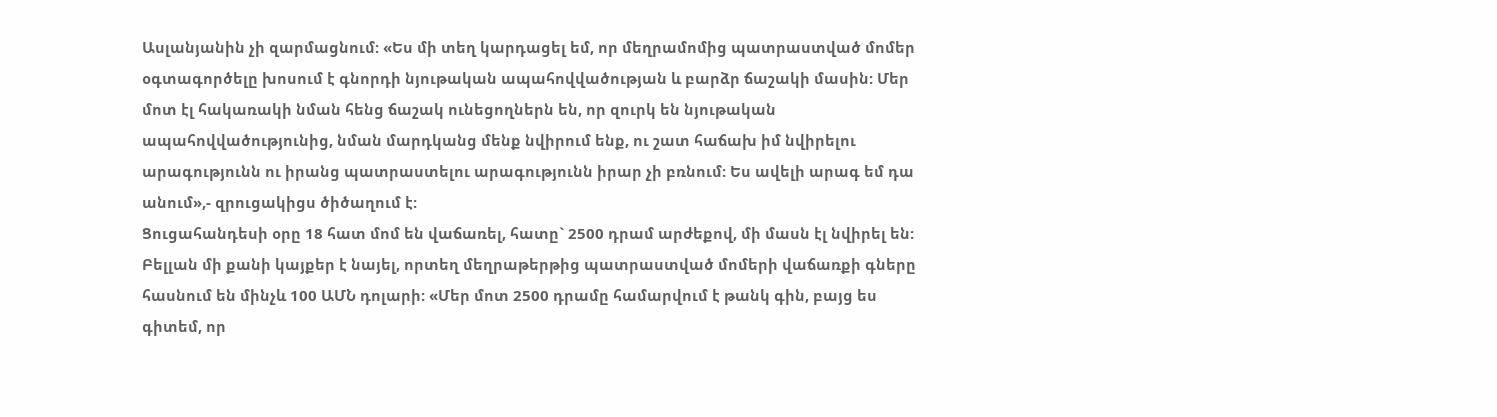Ասլանյանին չի զարմացնում: «Ես մի տեղ կարդացել եմ, որ մեղրամոմից պատրաստված մոմեր օգտագործելը խոսում է գնորդի նյութական ապահովվածության և բարձր ճաշակի մասին: Մեր մոտ էլ հակառակի նման հենց ճաշակ ունեցողներն են, որ զուրկ են նյութական ապահովվածությունից, նման մարդկանց մենք նվիրում ենք, ու շատ հաճախ իմ նվիրելու արագությունն ու իրանց պատրաստելու արագությունն իրար չի բռնում: Ես ավելի արագ եմ դա անում»,- զրուցակիցս ծիծաղում է:
Ցուցահանդեսի օրը 18 հատ մոմ են վաճառել, հատը` 2500 դրամ արժեքով, մի մասն էլ նվիրել են: Բելլան մի քանի կայքեր է նայել, որտեղ մեղրաթերթից պատրաստված մոմերի վաճառքի գները հասնում են մինչև 100 ԱՄՆ դոլարի: «Մեր մոտ 2500 դրամը համարվում է թանկ գին, բայց ես գիտեմ, որ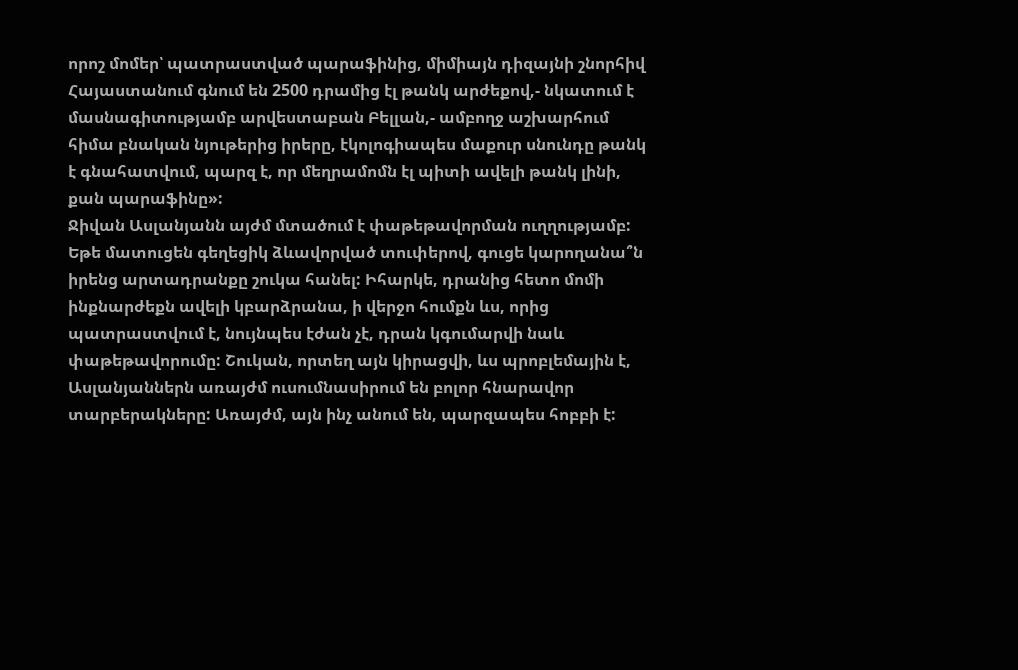որոշ մոմեր՝ պատրաստված պարաֆինից, միմիայն դիզայնի շնորհիվ Հայաստանում գնում են 2500 դրամից էլ թանկ արժեքով,- նկատում է մասնագիտությամբ արվեստաբան Բելլան,- ամբողջ աշխարհում հիմա բնական նյութերից իրերը, էկոլոգիապես մաքուր սնունդը թանկ է գնահատվում, պարզ է, որ մեղրամոմն էլ պիտի ավելի թանկ լինի, քան պարաֆինը»:
Ջիվան Ասլանյանն այժմ մտածում է փաթեթավորման ուղղությամբ: Եթե մատուցեն գեղեցիկ ձևավորված տուփերով, գուցե կարողանա՞ն իրենց արտադրանքը շուկա հանել: Իհարկե, դրանից հետո մոմի ինքնարժեքն ավելի կբարձրանա, ի վերջո հումքն ևս, որից պատրաստվում է, նույնպես էժան չէ, դրան կգումարվի նաև փաթեթավորումը: Շուկան, որտեղ այն կիրացվի, ևս պրոբլեմային է, Ասլանյաններն առայժմ ուսումնասիրում են բոլոր հնարավոր տարբերակները: Առայժմ, այն ինչ անում են, պարզապես հոբբի է: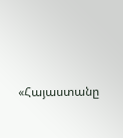«Հայաստանը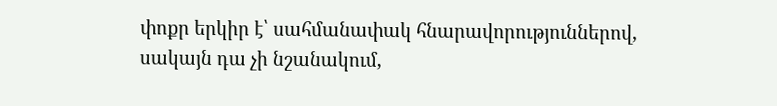փոքր երկիր է՝ սահմանափակ հնարավորություններով, սակայն դա չի նշանակում,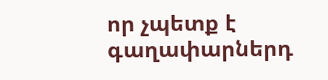որ չպետք է գաղափարներդ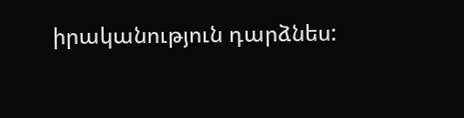իրականություն դարձնես: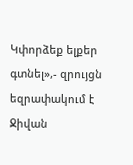Կփորձեք ելքեր գտնել»,- զրույցն եզրափակում է Ջիվան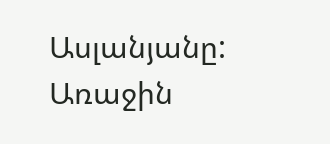Ասլանյանը:
Առաջին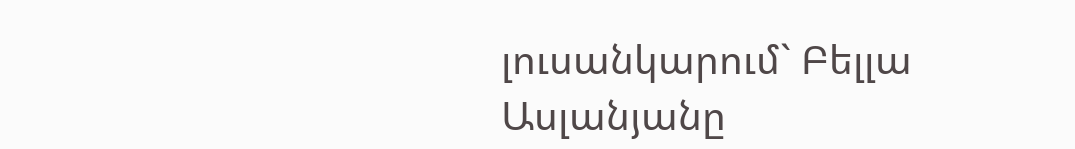լուսանկարում` Բելլա Ասլանյանը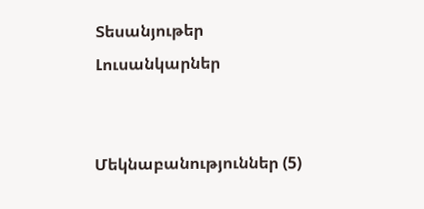Տեսանյութեր
Լուսանկարներ


Մեկնաբանություններ (5)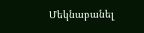Մեկնաբանել